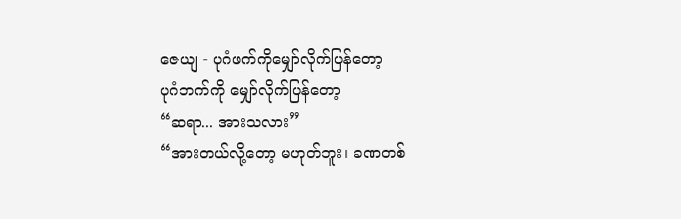ဇေယျ - ပုဂံဖက်ကိုမျှော်လိုက်ပြန်တော့
ပုဂံဘက်ကို မျှော်လိုက်ပြန်တော့
“ဆရာ... အားသလား”
“အားတယ်လို့တော့ မဟုတ်ဘူး၊ ခဏတစ်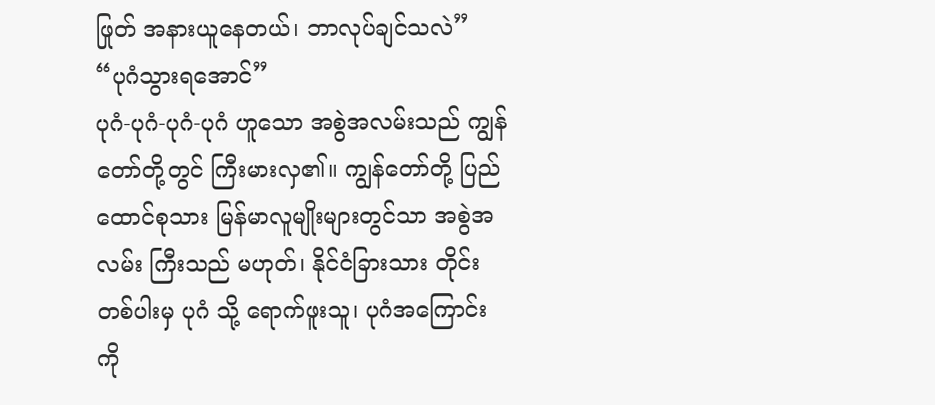ဖြုတ် အနားယူနေတယ်၊ ဘာလုပ်ချင်သလဲ”
“ပုဂံသွားရအောင်”
ပုဂံ-ပုဂံ-ပုဂံ-ပုဂံ ဟူသော အစွဲအလမ်းသည် ကျွန်တော်တို့တွင် ကြီးမားလှ၏။ ကျွန်တော်တို့ ပြည်
ထောင်စုသား မြန်မာလူမျိုးများတွင်သာ အစွဲအလမ်း ကြီးသည် မဟုတ်၊ နိုင်ငံခြားသား တိုင်းတစ်ပါးမှ ပုဂံ သို့ ရောက်ဖူးသူ၊ ပုဂံအကြောင်းကို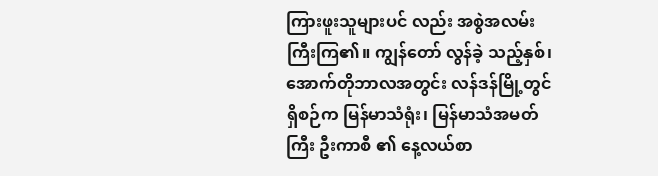ကြားဖူးသူများပင် လည်း အစွဲအလမ်းကြီးကြ၏။ ကျွန်တော် လွန်ခဲ့ သည့်နှစ်၊ အောက်တိုဘာလအတွင်း လန်ဒန်မြို့တွင် ရှိစဉ်က မြန်မာသံရုံး၊ မြန်မာသံအမတ်ကြီး ဦးကာစီ ၏ နေ့လယ်စာ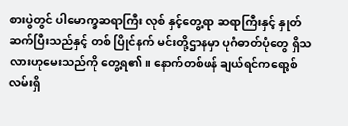စားပွဲတွင် ပါမောက္ခဆရာကြီး လုစ် နှင့်တွေ့ရာ ဆရာကြီးနှင့် နှုတ်ဆက်ပြီးသည်နှင့် တစ် ပြိုင်နက် မင်းတို့ဌာနမှာ ပုဂံဓာတ်ပုံတွေ ရှိသလားဟုမေးသည်ကို တွေ့ရ၏။ နောက်တစ်ဖန် ချယ်ရင်ကရော့စ်လမ်းရှိ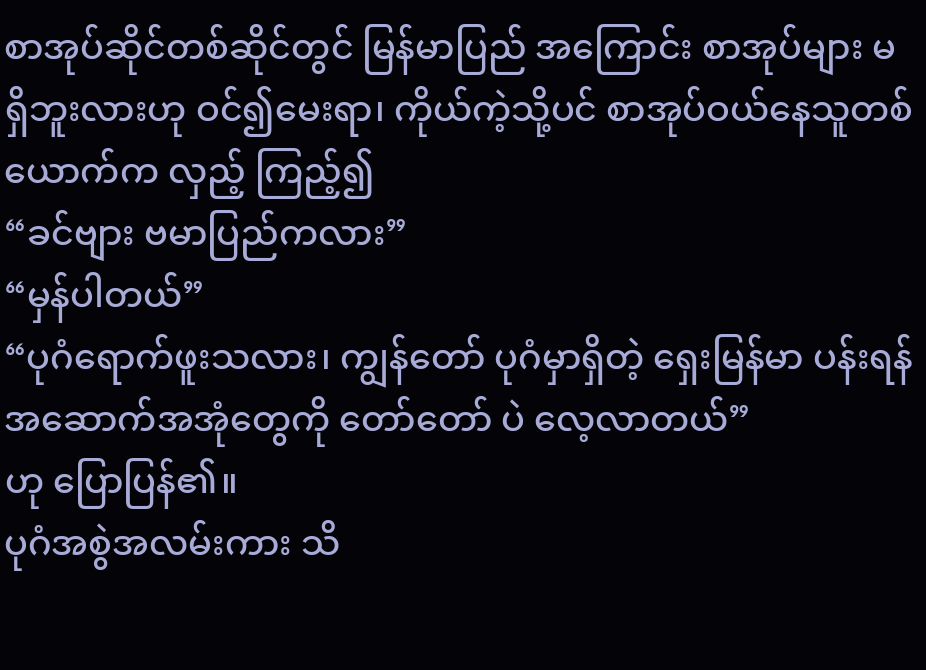စာအုပ်ဆိုင်တစ်ဆိုင်တွင် မြန်မာပြည် အကြောင်း စာအုပ်များ မရှိဘူးလားဟု ဝင်၍မေးရာ၊ ကိုယ်ကဲ့သို့ပင် စာအုပ်ဝယ်နေသူတစ်ယောက်က လှည့် ကြည့်၍
“ခင်ဗျား ဗမာပြည်ကလား”
“မှန်ပါတယ်”
“ပုဂံရောက်ဖူးသလား၊ ကျွန်တော် ပုဂံမှာရှိတဲ့ ရှေးမြန်မာ ပန်းရန်အဆောက်အအုံတွေကို တော်တော် ပဲ လေ့လာတယ်”
ဟု ပြောပြန်၏။
ပုဂံအစွဲအလမ်းကား သိ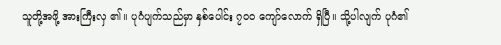သူတို့အဖို့ အားကြီးလှ ၏။ ပုဂံပျက်သည်မှာ နှစ်ပေါင်း ၇၀၀ ကျော်လောက် ရှိပြီ။ သို့ပါလျက် ပုဂံ၏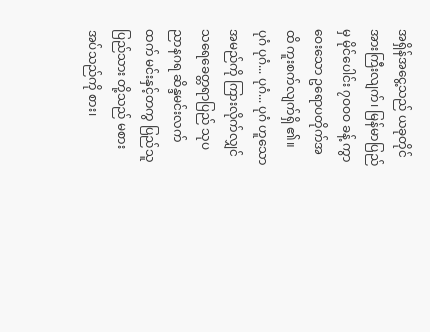အရှိန်အငွေ့သည် ယခုတိုင် အားကြီးလျက်၊ မြန်မာပြည်မှ မိုင်ပေါင်း ၇ဝဝဝ ခန့် ကွာဝေးသော ဥရောပတိုက်အထိ ကူးစက်လျက်ရှိ ၏။
ပုဂံ ပုဂံ... ပုဂံ... ပုဂံ ဟူသော အမည်ကို ကြားလိုက်လျှင် သရေခေတ္တရာပြည် သုပညာနဂရ ဆိန္ဒမင်းလက်ထက် မင်းနှင့်တကွ ပြည်သူပြည်သား တို့သည် မစားအပ်သည်ကို စား၊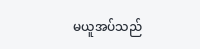မယူအပ်သည်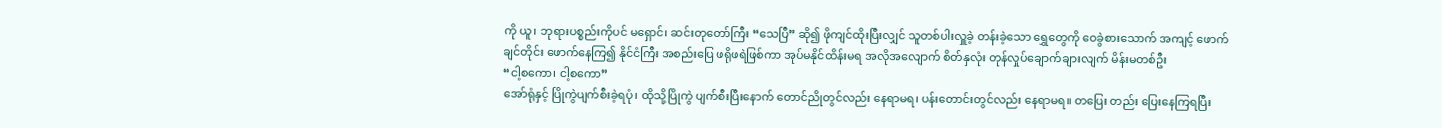ကို ယူ၊ ဘုရားပစ္စည်းကိုပင် မရှောင်၊ ဆင်းတုတော်ကြီး “သေပြီ” ဆို၍ ဖိုကျင်ထိုးပြီးလျှင် သူတစ်ပါးလှူခဲ့ တန်းခဲ့သော ရွှေတွေကို ဝေခွဲစားသောက် အကျင့် ဖောက်ချင်တိုင်း ဖောက်နေကြ၍ နိုင်ငံကြီး အစည်းပြေ ဖရိုဖရဲဖြစ်ကာ အုပ်မနိုင်ထိန်းမရ အလိုအလျောက် စိတ်နှလုံး တုန်လှုပ်ချောက်ချားလျက် မိန်းမတစ်ဦး
“ငါ့စကော၊ ငါ့စကော”
အော်ရုံနှင့် ပြိုကွဲပျက်စီးခဲ့ရပုံ၊ ထိုသို့ပြိုကွဲ ပျက်စီးပြီးနောက် တောင်ညိုတွင်လည်း နေရာမရ၊ ပန်းတောင်းတွင်လည်း နေရာမရ။ တပြေး တည်း ပြေးနေကြရပြီး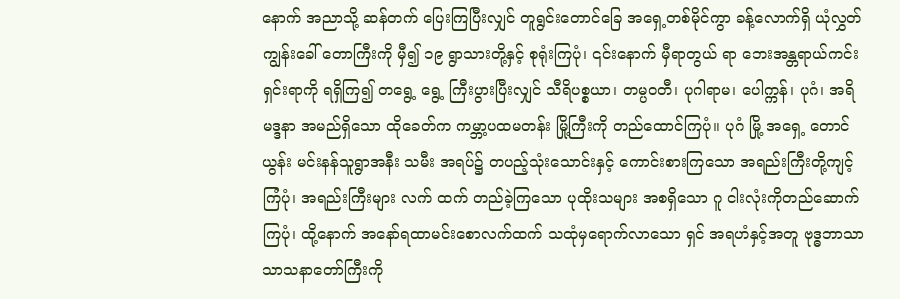နောက် အညာသို့ ဆန်တက် ပြေးကြပြီးလျှင် တူရွင်းတောင်ခြေ အရှေ့တစ်မိုင်ကွာ ခန့်လောက်ရှိ ယုံလွှတ်ကျွန်းခေါ် တောကြီးကို မှီ၍ ၁၉ ရွာသားတို့နှင့် စုရုံးကြပုံ၊ ၎င်းနောက် မှီရာတွယ် ရာ ဘေးအန္တရာယ်ကင်းရှင်းရာကို ရရှိကြ၍ တရွေ့ ရွေ့ ကြီးပွားပြီးလျှင် သီရိပစ္စယာ၊ တမ္ပဝတီ၊ ပုဂါရာမ၊ ပေါက္ကန်၊ ပုဂံ၊ အရိမဒ္ဒနာ အမည်ရှိသော ထိုခေတ်က ကမ္ဘာ့ပထမတန်း မြို့ကြီးကို တည်ထောင်ကြပုံ။ ပုဂံ မြို့ အရှေ့ တောင်ယွန်း မင်းနန်သူရွာအနီး သမီး အရပ်၌ တပည့်သုံးသောင်းနှင့် ကောင်းစားကြသော အရည်းကြီးတို့ကျင့်ကြံပုံ၊ အရည်းကြီးများ လက် ထက် တည်ခဲ့ကြသော ပုထိုးသများ အစရှိသော ဂူ ငါးလုံးကိုတည်ဆောက်ကြပုံ၊ ထို့နောက် အနော်ရထာမင်းစောလက်ထက် သထုံမှရောက်လာသော ရှင် အရဟံနှင့်အတူ ဗုဒ္ဓဘာသာ သာသနာတော်ကြီးကို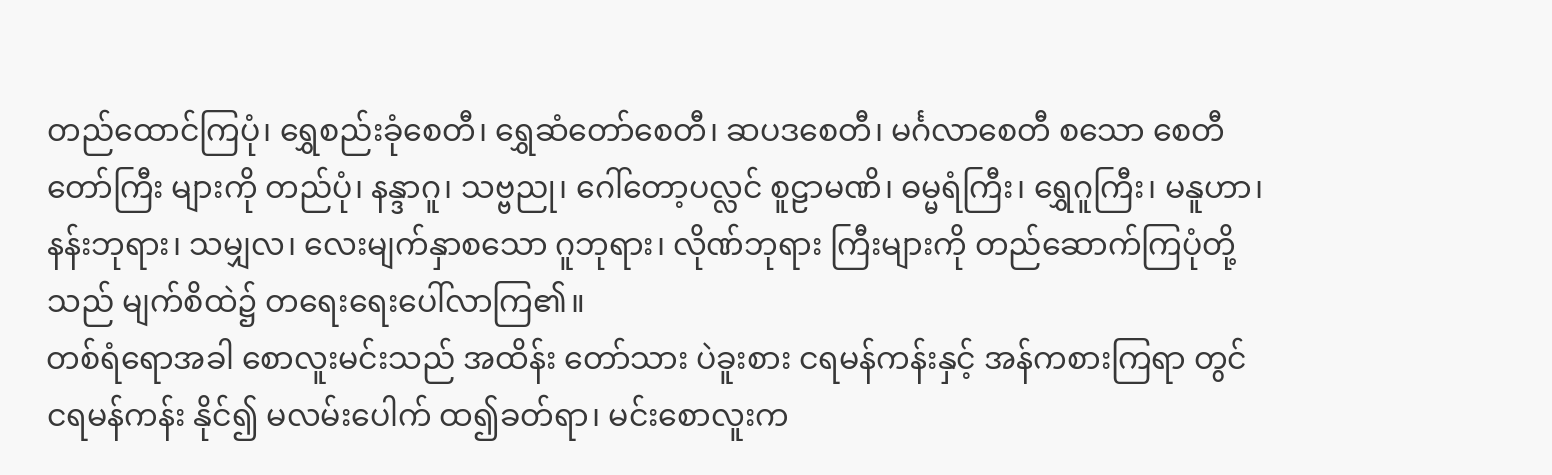တည်ထောင်ကြပုံ၊ ရွှေစည်းခုံစေတီ၊ ရွှေဆံတော်စေတီ၊ ဆပဒစေတီ၊ မင်္ဂလာစေတီ စသော စေတီတော်ကြီး များကို တည်ပုံ၊ နန္ဒာဂူ၊ သဗ္ဗညု၊ ဂေါ်တော့ပလ္လင် စူဠာမဏိ၊ ဓမ္မရံကြီး၊ ရွှေဂူကြီး၊ မနူဟာ၊ နန်းဘုရား၊ သမျှလ၊ လေးမျက်နှာစသော ဂူဘုရား၊ လိုဏ်ဘုရား ကြီးများကို တည်ဆောက်ကြပုံတို့သည် မျက်စိထဲ၌ တရေးရေးပေါ်လာကြ၏။
တစ်ရံရောအခါ စောလူးမင်းသည် အထိန်း တော်သား ပဲခူးစား ငရမန်ကန်းနှင့် အန်ကစားကြရာ တွင် ငရမန်ကန်း နိုင်၍ မလမ်းပေါက် ထ၍ခတ်ရာ၊ မင်းစောလူးက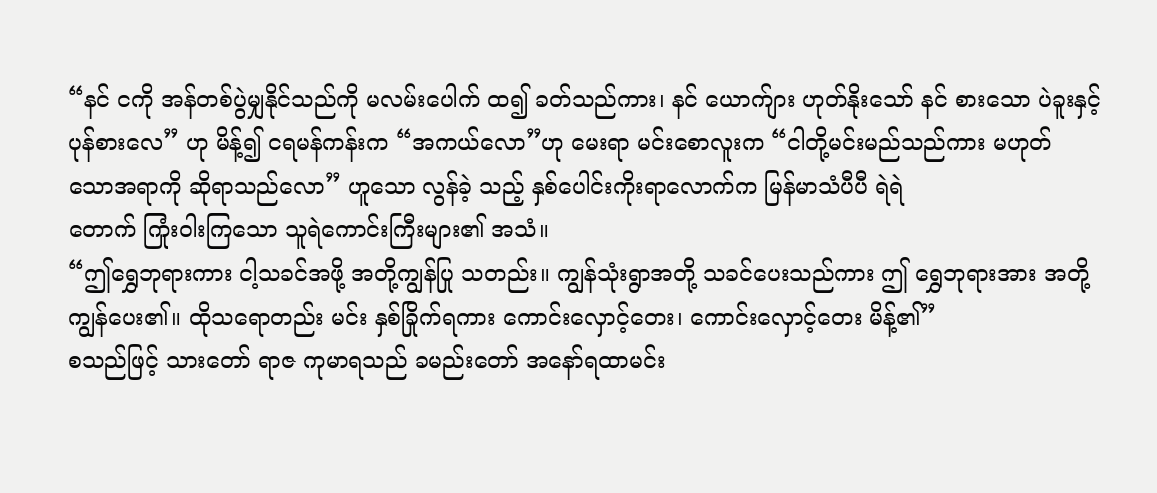“နင် ငကို အန်တစ်ပွဲမျှနိုင်သည်ကို မလမ်းပေါက် ထ၍ ခတ်သည်ကား၊ နင် ယောက်ျား ဟုတ်နိုးသော် နင် စားသော ပဲခူးနှင့် ပုန်စားလေ” ဟု မိန့်၍ ငရမန်ကန်းက “အကယ်လော”ဟု မေးရာ မင်းစောလူးက “ငါတို့မင်းမည်သည်ကား မဟုတ်
သောအရာကို ဆိုရာသည်လော” ဟူသော လွန်ခဲ့ သည့် နှစ်ပေါင်းကိုးရာလောက်က မြန်မာသံပီပီ ရဲရဲ
တောက် ကြုံးဝါးကြသော သူရဲကောင်းကြီးများ၏ အသံ။
“ဤရွှေဘုရားကား ငါ့သခင်အဖို့ အတို့ကျွန်ပြု သတည်း။ ကျွန်သုံးရွာအတို့ သခင်ပေးသည်ကား ဤ ရွှေဘုရားအား အတို့ ကျွန်ပေး၏။ ထိုသရောတည်း မင်း နှစ်ခြိုက်ရကား ကောင်းလှောင့်တေး၊ ကောင်းလှောင့်တေး မိန့်၏”
စသည်ဖြင့် သားတော် ရာဇ ကုမာရသည် ခမည်းတော် အနော်ရထာမင်း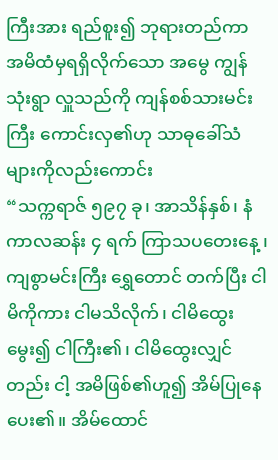ကြီးအား ရည်စူး၍ ဘုရားတည်ကာ အမိထံမှရရှိလိုက်သော အမွေ ကျွန်သုံးရွာ လှူသည်ကို ကျန်စစ်သားမင်းကြီး ကောင်းလှ၏ဟု သာဓုခေါ်သံများကိုလည်းကောင်း
“သက္ကရာဇ် ၅၉၇ ခု၊ အာသိန်နှစ်၊ နံကာလဆန်း ၄ ရက် ကြာသပတေးနေ့ ၊ ကျစွာမင်းကြီး ရွှေတောင် တက်ပြီး ငါမိကိုကား ငါမသိလိုက်၊ ငါမိထွေးမွေး၍ ငါကြီး၏၊ ငါမိထွေးလျှင်တည်း ငါ့ အမိဖြစ်၏ဟူ၍ အိမ်ပြုနေပေး၏။ အိမ်ထောင်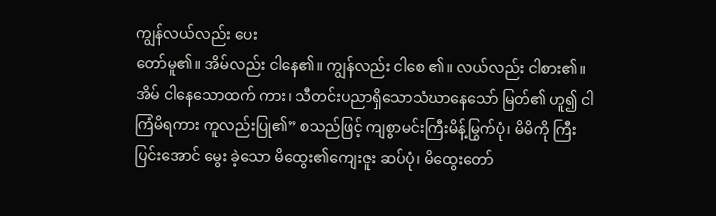ကျွန်လယ်လည်း ပေး
တော်မူ၏။ အိမ်လည်း ငါနေ၏။ ကျွန်လည်း ငါစေ ၏။ လယ်လည်း ငါစား၏။ အိမ် ငါနေသောထက် ကား၊ သီတင်းပညာရှိသောသံဃာနေသော် မြတ်၏ ဟူ၍ ငါကြံမိရကား ကူလည်းပြု၏” စသည်ဖြင့် ကျစွာမင်းကြီးမိန့်မြွက်ပုံ၊ မိမိကို ကြီးပြင်းအောင် မွေး ခဲ့သော မိထွေး၏ကျေးဇူး ဆပ်ပုံ၊ မိထွေးတော်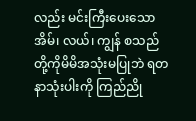လည်း မင်းကြီးပေးသောအိမ်၊ လယ်၊ ကျွန် စသည်တို့ကိုမိမိအသုံးမပြုဘဲ ရတနာသုံးပါးကို ကြည်ညို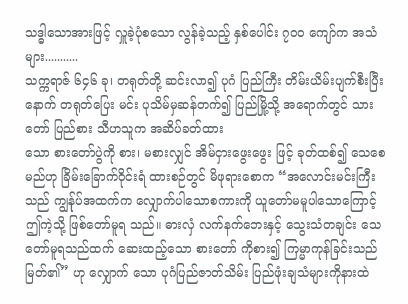သဒ္ဓါသောအားဖြင့် လှူခဲ့ပုံစသော လွန်ခဲ့သည့် နှစ်ပေါင်း ၇၀၀ ကျော်က အသံများ...........
သက္ကရာဇ် ၆၄၆ ခု၊ တရုတ်တို့ ဆင်းလာ၍ ပုဂံ ပြည်ကြီး တိမ်းယိမ်းပျက်စီးပြီးနောက် တရုတ်ပြေး မင်း ပုသိမ်မှဆန်တက်၍ ပြည်မြို့သို့ အရောက်တွင် သားတော် ပြည်စား သီဟသူက အဆိပ်ခတ်ထား
သော စားတော်ပွဲကို စား၊ မစားလျှင် အိမ်ငှားဖွေးဖွေး ဖြင့် ခုတ်ထစ်၍ သေစေမည်ဟု ခြိမ်းခြောက်ဝိုင်းရံ ထားစဉ်တွင် မိဖုရားစောက “အလောင်းမင်းကြီး သည် ကျွန်ုပ်အထက်က လျှောက်ပါသောစကားကို ယူတော်မမူပါသောကြောင့် ဤကဲ့သို့ ဖြစ်တော်မူရ သည်။ ဓားလှံ လက်နက်ဘေးနှင့် သွေးသံတချင်း သေတော်မူရသည်ထက် ဆေးထည့်သော စားတော် ကိုစား၍ ကြမ္မာကုန်ခြင်းသည် မြတ်၏” ဟု လျှောက် သော ပုဂံပြည်ဇာတ်သိမ်း ပြည်ဖုံးချသံများကိုနားထဲ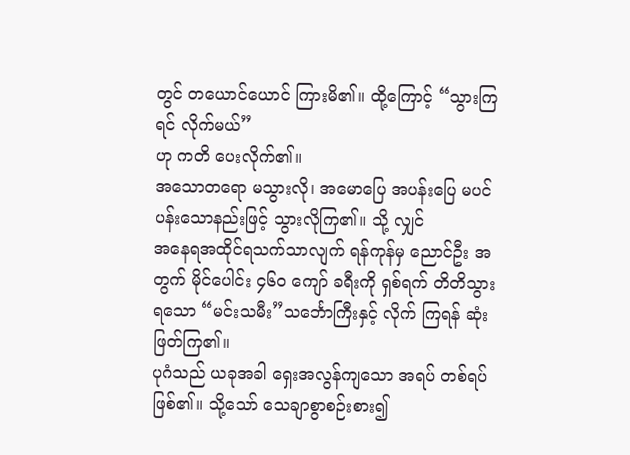တွင် တယောင်ယောင် ကြားမိ၏။ ထို့ကြောင့် “သွားကြရင် လိုက်မယ်”
ဟု ကတိ ပေးလိုက်၏။
အသောတရော မသွားလို၊ အမောပြေ အပန်းပြေ မပင်ပန်းသောနည်းဖြင့် သွားလိုကြ၏။ သို့ လျှင်
အနေရအထိုင်ရသက်သာလျက် ရန်ကုန်မှ ညောင်ဦး အတွက် မိုင်ပေါင်း ၄၆၀ ကျော် ခရီးကို ရှစ်ရက် တိတိသွားရသော “မင်းသမီး”သင်္ဘောကြီးနှင့် လိုက် ကြရန် ဆုံးဖြတ်ကြ၏။
ပုဂံသည် ယခုအခါ ရှေးအလွန်ကျသော အရပ် တစ်ရပ်ဖြစ်၏။ သို့သော် သေချာစွာစဉ်းစား၍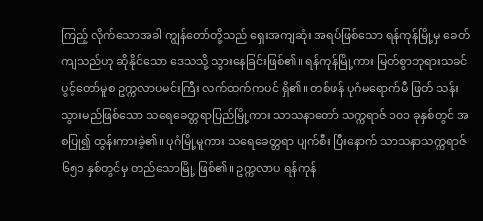ကြည့် လိုက်သောအခါ ကျွန်တော်တို့သည် ရှေးအကျဆုံး အရပ်ဖြစ်သော ရန်ကုန်မြို့မှ ခေတ်ကျသည်ဟု ဆိုနိုင်သော ဒေသသို့ သွားနေခြင်းဖြစ်၏။ ရန်ကုန်မြို့ကား မြတ်စွာဘုရားသခင် ပွင့်တော်မူစ ဥက္ကလာပမင်းကြီး လက်ထက်ကပင် ရှိ၏။ တစ်ဖန် ပုဂံမရောက်မီ ဖြတ် သန်းသွားမည်ဖြစ်သော သရေခေတ္တရာပြည်မြို့ကား သာသနာတော် သက္ကရာဇ် ၁၀၁ ခုနှစ်တွင် အစပြု၍ ထွန်းကားခဲ့၏။ ပုဂံမြို့မူကား သရေခေတ္တရာ ပျက်စီး ပြီးနောက် သာသနာသက္ကရာဇ် ၆၅၁ နှစ်တွင်မှ တည်သောမြို့ ဖြစ်၏။ ဥက္ကလာပ ရန်ကုန်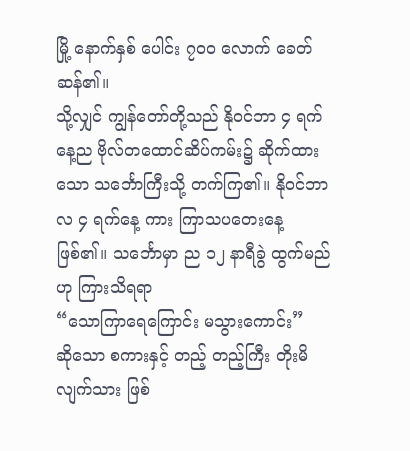မြို့ နောက်နှစ် ပေါင်း ၇၀၀ လောက် ခေတ်ဆန်၏။
သို့လျှင် ကျွန်တော်တို့သည် နိုဝင်ဘာ ၄ ရက် နေ့ည ဗိုလ်တထောင်ဆိပ်ကမ်း၌ ဆိုက်ထားသော သင်္ဘောကြီးသို့ တက်ကြ၏။ နိုဝင်ဘာလ ၄ ရက်နေ့ ကား ကြာသပတေးနေ့ ဖြစ်၏။ သင်္ဘောမှာ ည ၁၂ နာရီခွဲ ထွက်မည်ဟု ကြားသိရရာ
“သောကြာရေကြောင်း မသွားကောင်း”
ဆိုသော စကားနှင့် တည့် တည့်ကြီး တိုးမိလျက်သား ဖြစ်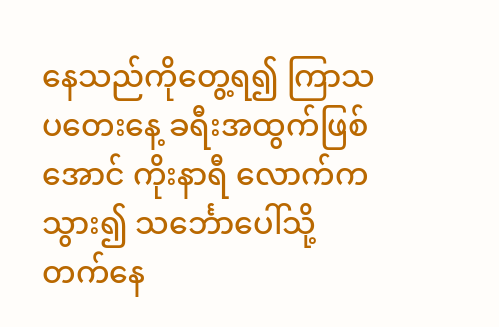နေသည်ကိုတွေ့ရ၍ ကြာသပတေးနေ့ ခရီးအထွက်ဖြစ်အောင် ကိုးနာရီ လောက်ကသွား၍ သင်္ဘောပေါ်သို့ တက်နေ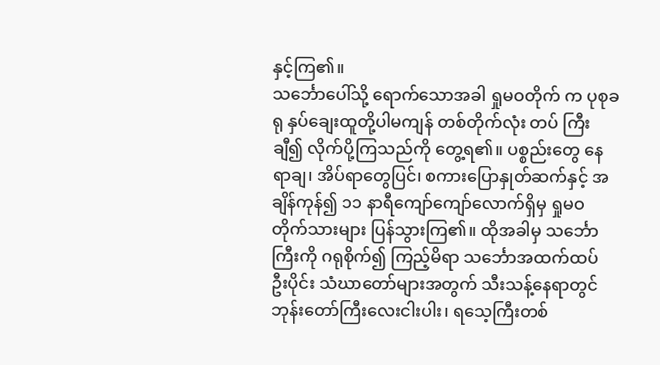နှင့်ကြ၏။
သင်္ဘောပေါ်သို့ ရောက်သောအခါ ရှုမဝတိုက် က ပုစုခရု နှပ်ချေးထူတို့ပါမကျန် တစ်တိုက်လုံး တပ် ကြီးချီ၍ လိုက်ပို့ကြသည်ကို တွေ့ရ၏။ ပစ္စည်းတွေ နေရာချ၊ အိပ်ရာတွေပြင်၊ စကားပြောနှုတ်ဆက်နှင့် အချိန်ကုန်၍ ၁၁ နာရီကျော်ကျော်လောက်ရှိမှ ရှုမဝ တိုက်သားများ ပြန်သွားကြ၏။ ထိုအခါမှ သင်္ဘော ကြီးကို ဂရုစိုက်၍ ကြည့်မိရာ သင်္ဘောအထက်ထပ် ဦးပိုင်း သံဃာတော်များအတွက် သီးသန့်နေရာတွင် ဘုန်းတော်ကြီးလေးငါးပါး၊ ရသေ့ကြီးတစ်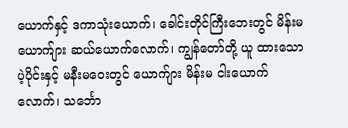ယောက်နှင့် ဒကာသုံးယောက်၊ ခေါင်းတိုင်ကြီးဘေးတွင် မိန်းမ
ယောက်ျား ဆယ်ယောက်လောက်၊ ကျွန်တော်တို့ ယူ ထားသော ပဲ့ပိုင်းနှင့် မနီးမဝေးတွင် ယောက်ျား မိန်းမ ငါးယောက်လောက်၊ သင်္ဘော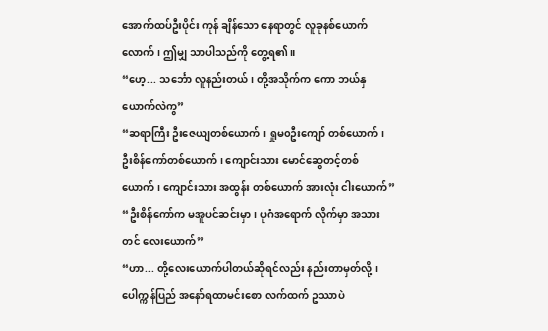အောက်ထပ်ဦးပိုင်း ကုန် ချိန်သော နေရာတွင် လူခုနစ်ယောက်လောက်၊ ဤမျှ သာပါသည်ကို တွေ့ရ၏။
“ဟေ့... သင်္ဘော လူနည်းတယ်၊ တို့အသိုက်က ကော ဘယ်နှယောက်လဲကွ”
“ဆရာကြီး ဦးဇေယျတစ်ယောက်၊ ရှုမ၀ဦးကျော် တစ်ယောက်၊ ဦးစိန်ကော်တစ်ယောက်၊ ကျောင်းသား မောင်ဆွေတင့်တစ်ယောက်၊ ကျောင်းသား အထွန်း တစ်ယောက် အားလုံး ငါးယောက်”
“ဦးစိန်ကော်က မအူပင်ဆင်းမှာ၊ ပုဂံအရောက် လိုက်မှာ အသားတင် လေးယောက်”
“ဟာ... တို့လေးယောက်ပါတယ်ဆိုရင်လည်း နည်းတာမှတ်လို့၊ ပေါက္ကန်ပြည် အနော်ရထာမင်းစော လက်ထက် ဥဿာပဲ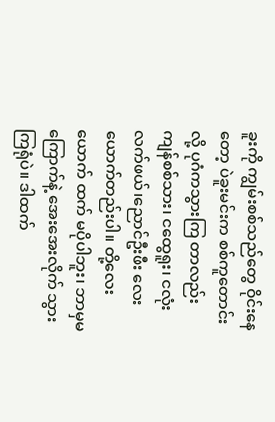ခူးကို ကျွမ်းစစ်သည်တွေ ဝိုင်းနေတော့ ပဲခူးမင်းက စစ်ကူတောင်းလို့ ပုဂံကသွားကြ တာလည်း ကျန်စစ်သား၊ ငထွေရူး၊ ငလုံးလက်ဖယ်၊ညောင်ဦးဖီး လေးယောက်တည်းပါ။ တို့လေးယောက် ထက် မပိုပါဘူး၊ ဘာမှမကြောက်နဲ့ အေးအေးလိုက် သွားကြရုံပဲ။ ဒါထက်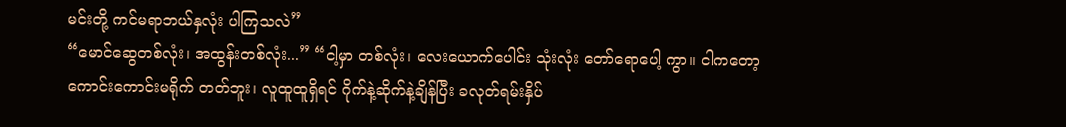မင်းတို့ ကင်မရာဘယ်နှလုံး ပါကြသလဲ”
“မောင်ဆွေတစ်လုံး၊ အထွန်းတစ်လုံး...” “ငါ့မှာ တစ်လုံး၊ လေးယောက်ပေါင်း သုံးလုံး တော်ရောပေါ့ ကွာ။ ငါကတော့ ကောင်းကောင်းမရိုက် တတ်ဘူး၊ လူထူထူရှိရင် ဂိုက်နဲ့ဆိုက်နဲ့ချိန်ပြီး ခလုတ်ရမ်းနှိပ်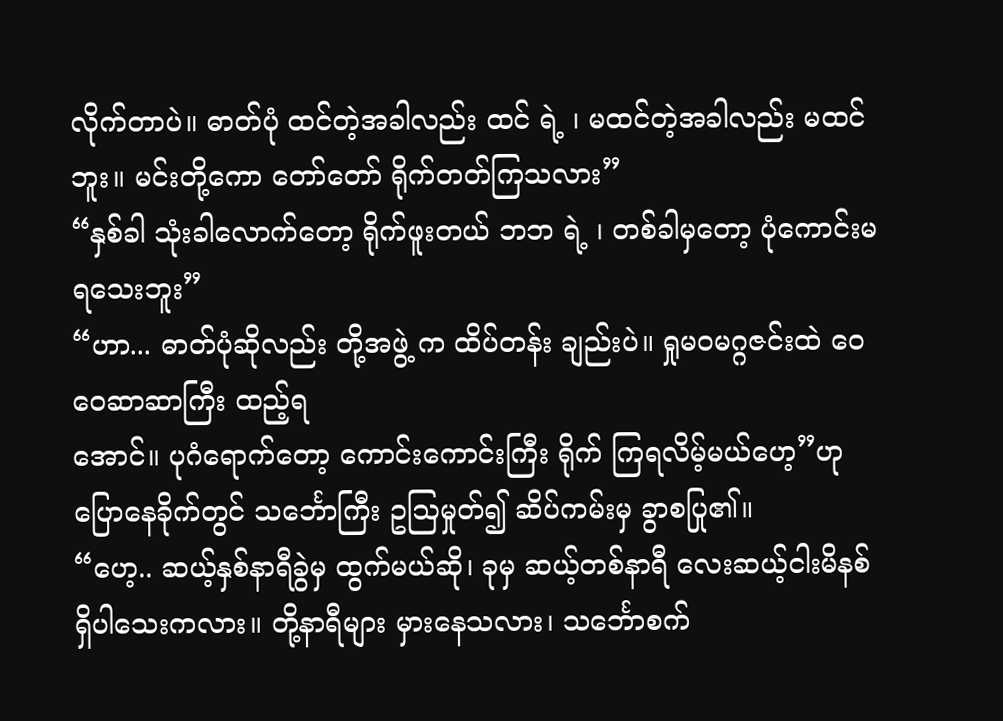လိုက်တာပဲ။ ဓာတ်ပုံ ထင်တဲ့အခါလည်း ထင် ရဲ့ ၊ မထင်တဲ့အခါလည်း မထင်ဘူး။ မင်းတို့ကော တော်တော် ရိုက်တတ်ကြသလား”
“နှစ်ခါ သုံးခါလောက်တော့ ရိုက်ဖူးတယ် ဘဘ ရဲ့ ၊ တစ်ခါမှတော့ ပုံကောင်းမရသေးဘူး”
“ဟာ... ဓာတ်ပုံဆိုလည်း တို့အဖွဲ့ က ထိပ်တန်း ချည်းပဲ။ ရှုမဝမဂ္ဂဇင်းထဲ ဝေဝေဆာဆာကြီး ထည့်ရ
အောင်။ ပုဂံရောက်တော့ ကောင်းကောင်းကြီး ရိုက် ကြရလိမ့်မယ်ဟေ့”ဟု ပြောနေခိုက်တွင် သင်္ဘောကြီး ဥဩမှုတ်၍ ဆိပ်ကမ်းမှ ခွာစပြု၏။
“ဟေ့.. ဆယ့်နှစ်နာရီခွဲမှ ထွက်မယ်ဆို၊ ခုမှ ဆယ့်တစ်နာရီ လေးဆယ့်ငါးမိနစ် ရှိပါသေးကလား။ တို့နာရီများ မှားနေသလား၊ သင်္ဘောစက်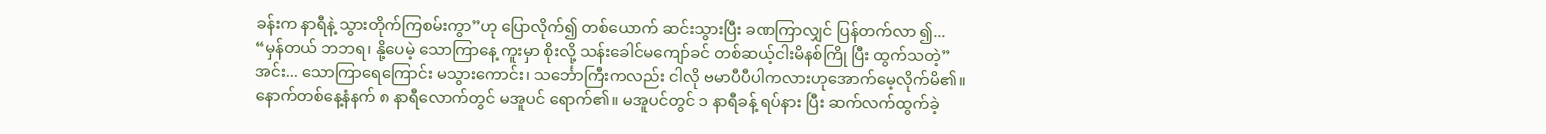ခန်းက နာရီနဲ့ သွားတိုက်ကြစမ်းကွာ”ဟု ပြောလိုက်၍ တစ်ယောက် ဆင်းသွားပြီး ခဏကြာလျှင် ပြန်တက်လာ ၍...
“မှန်တယ် ဘဘရ၊ နို့ပေမဲ့ သောကြာနေ့ ကူးမှာ စိုးလို့ သန်းခေါင်မကျော်ခင် တစ်ဆယ့်ငါးမိနစ်ကြို ပြီး ထွက်သတဲ့”
အင်း... သောကြာရေကြောင်း မသွားကောင်း၊ သင်္ဘောကြီးကလည်း ငါလို ဗမာပီပီပါကလားဟုအောက်မေ့လိုက်မိ၏။
နောက်တစ်နေ့နံနက် ၈ နာရီလောက်တွင် မအူပင် ရောက်၏။ မအူပင်တွင် ၁ နာရီခန့် ရပ်နား ပြီး ဆက်လက်ထွက်ခဲ့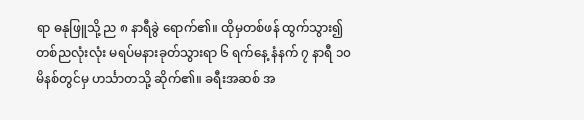ရာ ဓနုဖြူသို့ ည ၈ နာရီခွဲ ရောက်၏။ ထိုမှတစ်ဖန် ထွက်သွား၍ တစ်ညလုံးလုံး မရပ်မနားခုတ်သွားရာ ၆ ရက်နေ့ နံနက် ၇ နာရီ ၁၀ မိနစ်တွင်မှ ဟင်္သာတသို့ ဆိုက်၏။ ခရီးအဆစ် အ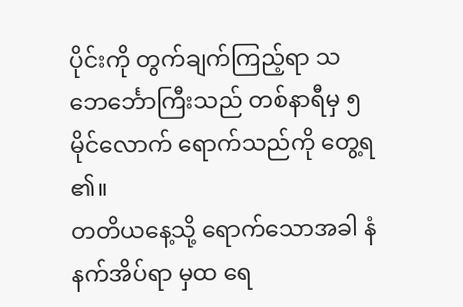ပိုင်းကို တွက်ချက်ကြည့်ရာ သဘေင်္ဘောကြီးသည် တစ်နာရီမှ ၅ မိုင်လောက် ရောက်သည်ကို တွေ့ရ ၏။
တတိယနေ့သို့ ရောက်သောအခါ နံနက်အိပ်ရာ မှထ ရေ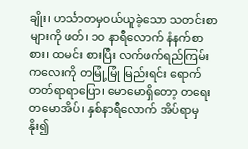ချိုး၊ ဟင်္သာတမှဝယ်ယူခဲ့သော သတင်းစာ များကို ဖတ်၊ ၁၀ နာရီလောက် နံနက်စာစား၊ ထမင်း စားပြီး လက်ဖက်ရည်ကြမ်းကလေးကို တမြုံ့မြုံ မြည်းရင်း ရောက်တတ်ရာရာပြော၊ မောမောရှိတော့ တရေးတမောအိပ်၊ နှစ်နာရီလောက် အိပ်ရာမှနိုး၍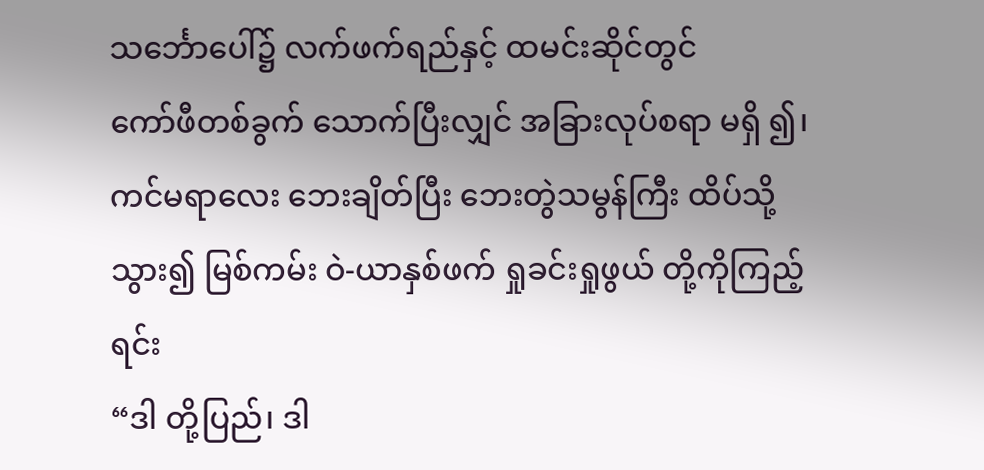သင်္ဘောပေါ်၌ လက်ဖက်ရည်နှင့် ထမင်းဆိုင်တွင်
ကော်ဖီတစ်ခွက် သောက်ပြီးလျှင် အခြားလုပ်စရာ မရှိ ၍၊ ကင်မရာလေး ဘေးချိတ်ပြီး ဘေးတွဲသမွန်ကြီး ထိပ်သို့သွား၍ မြစ်ကမ်း ဝဲ-ယာနှစ်ဖက် ရှုခင်းရှုဖွယ် တို့ကိုကြည့်ရင်း
“ဒါ တို့ပြည်၊ ဒါ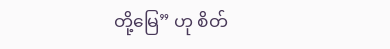တို့မြေ” ဟု စိတ်